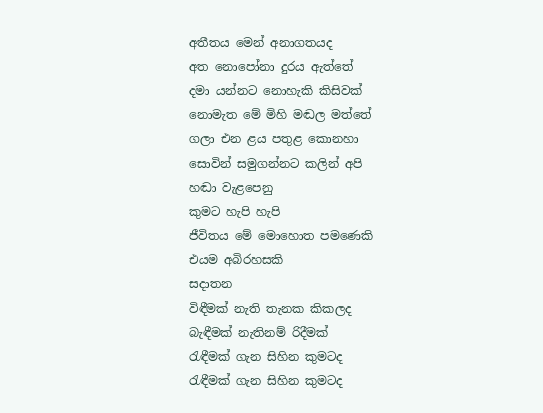අතීතය මෙන් අනාගතයද
අත නොපෝනා දුරය ඇත්තේ
දමා යන්නට නොහැකි කිසිවක්
නොමැත මේ මිහි මඬල මත්තේ
ගලා එන ළය පතුළ කොනහා
සොවින් සමුගන්නට කලින් අපි
හඬා වැළපෙනු
කුමට හැපි හැපි
ජීවිතය මේ මොහොත පමණෙකි
එයම අබිරහසකි
සදාතන
විඳීමක් නැති තැනක කිකලද
බැඳීමක් නැතිනම් රිදීමක්
රැඳීමක් ගැන සිහින කුමටද
රැඳීමක් ගැන සිහින කුමටද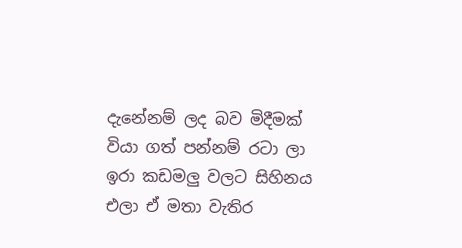දැනේනම් ලද බව මිදීමක්
වියා ගත් පන්නම් රටා ලා
ඉරා කඩමලු වලට සිහිනය
එලා ඒ මතා වැතිර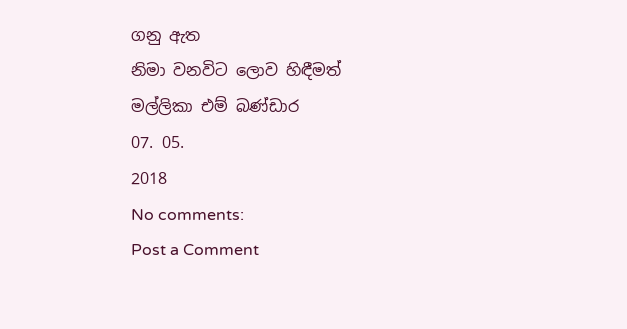ගනු ඇත
නිමා වනවිට ලොව හිඳීමත්
මල්ලිකා එම් බණ්ඩාර
07. 05.
2018
No comments:
Post a Comment